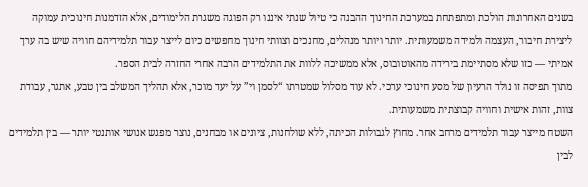בשנים האחרונות הולכת ומתפתחת במערכת החינוך ההבנה כי טיול שנתי איננו רק הפוגה משגרת הלימודים, אלא הזדמנות חינוכית עמוקה ליצירת חיבור, העצמה ולמידה משמעותית. יותר ויותר מנהלים, מחנכים וצוותי חינוך מחפשים כיום לייצר עבור תלמידיהם חוויה שיש בה ערך אמיתי — כזו שלא מסתיימת בירידה מהאוטובוס, אלא ממשיכה ללוות את התלמידים הרבה אחרי החזרה לבית הספר.
מתוך תפיסה זו נולד הרעיון של מסע חינוכי ערכי. לא עוד מסלול שמטרתו “לסמן וי” על יעד מוכר, אלא תהליך המשלב בין טבע, אתגר, עבודת צוות, זהות אישית וחוויה קבוצתית משמעותית.
השטח מייצר עבור תלמידים מרחב אחר. מחוץ לגבולות הכיתה, ללא שולחנות, ציונים או מבחנים, נוצר מפגש אנושי אותנטי יותר — בין תלמידים לבין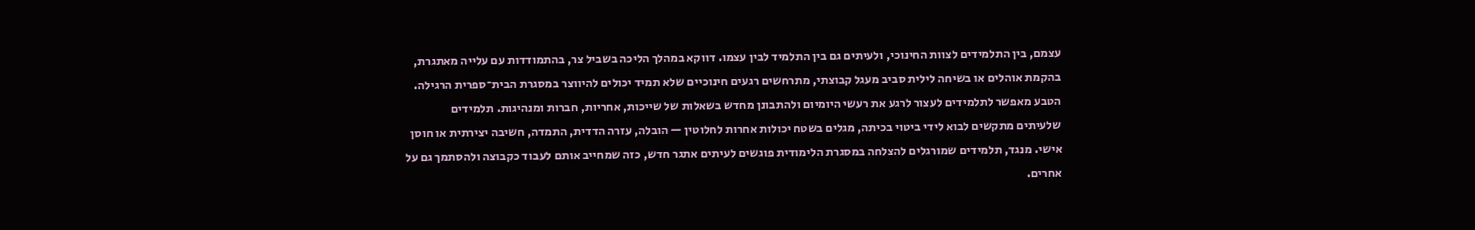עצמם, בין התלמידים לצוות החינוכי, ולעיתים גם בין התלמיד לבין עצמו. דווקא במהלך הליכה בשביל צר, בהתמודדות עם עלייה מאתגרת, בהקמת אוהלים או בשיחה לילית סביב מעגל קבוצתי, מתרחשים רגעים חינוכיים שלא תמיד יכולים להיווצר במסגרת הבית־ספרית הרגילה.
הטבע מאפשר לתלמידים לעצור לרגע את רעשי היומיום ולהתבונן מחדש בשאלות של שייכות, אחריות, חברות ומנהיגות. תלמידים שלעיתים מתקשים לבוא לידי ביטוי בכיתה, מגלים בשטח יכולות אחרות לחלוטין — הובלה, עזרה הדדית, התמדה, חשיבה יצירתית או חוסן אישי. מנגד, תלמידים שמורגלים להצלחה במסגרת הלימודית פוגשים לעיתים אתגר חדש, כזה שמחייב אותם לעבוד כקבוצה ולהסתמך גם על אחרים.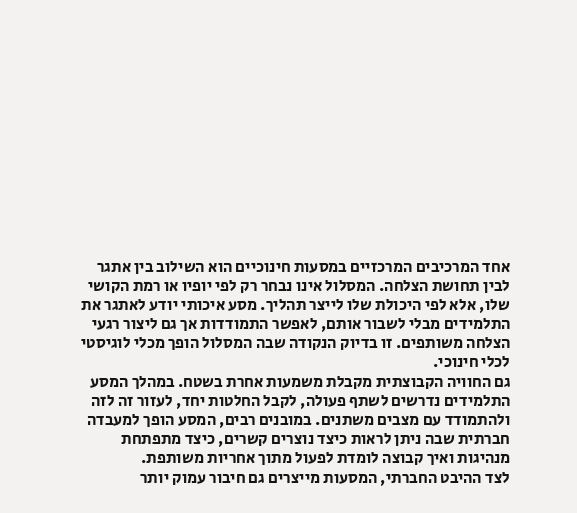אחד המרכיבים המרכזיים במסעות חינוכיים הוא השילוב בין אתגר לבין תחושת הצלחה. המסלול אינו נבחר רק לפי יופיו או רמת הקושי שלו, אלא לפי היכולת שלו לייצר תהליך. מסע איכותי יודע לאתגר את התלמידים מבלי לשבור אותם, לאפשר התמודדות אך גם ליצור רגעי הצלחה משותפים. זו בדיוק הנקודה שבה המסלול הופך מכלי לוגיסטי לכלי חינוכי.
גם החוויה הקבוצתית מקבלת משמעות אחרת בשטח. במהלך המסע התלמידים נדרשים לשתף פעולה, לקבל החלטות יחד, לעזור זה לזה ולהתמודד עם מצבים משתנים. במובנים רבים, המסע הופך למעבדה חברתית שבה ניתן לראות כיצד נוצרים קשרים, כיצד מתפתחת מנהיגות ואיך קבוצה לומדת לפעול מתוך אחריות משותפת.
לצד ההיבט החברתי, המסעות מייצרים גם חיבור עמוק יותר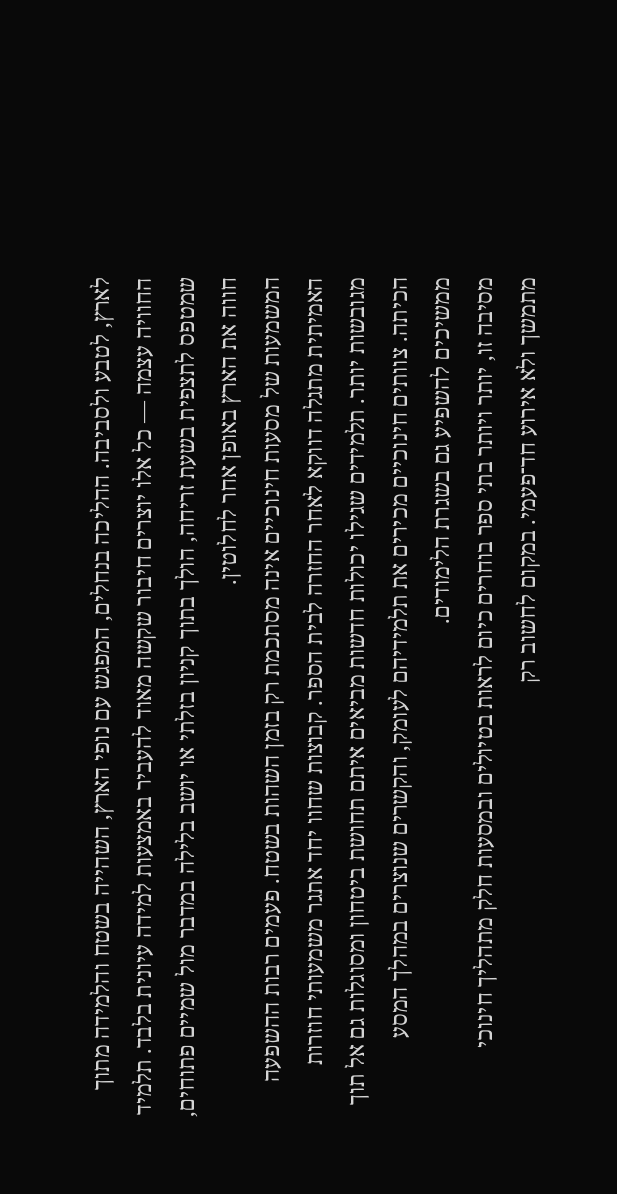לארץ, לטבע ולסביבה. ההליכה בנחלים, המפגש עם נופי הארץ, השהייה בשטח והלמידה מתוך החוויה עצמה — כל אלו יוצרים חיבור שקשה מאוד להעביר באמצעות למידה עיונית בלבד. תלמיד שמטפס לתצפית בשעת זריחה, הולך בתוך קניון בזלתי או יושב בלילה במדבר מול שמיים פתוחים, חווה את הארץ באופן אחר לחלוטין.
המשמעות של מסעות חינוכיים אינה מסתכמת רק בזמן השהות בשטח. פעמים רבות ההשפעה האמיתית מתגלה דווקא לאחר החזרה לבית הספר. קבוצות שחוו יחד אתגר משמעותי חוזרות מגובשות יותר. תלמידים שגילו יכולות חדשות מביאים איתם תחושת ביטחון ומסוגלות גם אל תוך הכיתה. צוותים חינוכיים מכירים את תלמידיהם לעומק, והקשרים שנוצרים במהלך המסע ממשיכים להשפיע גם בשגרת הלימודים.
מסיבה זו, יותר ויותר בתי ספר בוחרים כיום לראות בטיולים ובמסעות חלק מתהליך חינוכי מתמשך ולא אירוע חד־פעמי. במקום לחשוב רק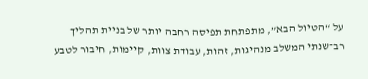על “הטיול הבא”, מתפתחת תפיסה רחבה יותר של בניית תהליך רב־שנתי המשלב מנהיגות, זהות, עבודת צוות, קיימות, חיבור לטבע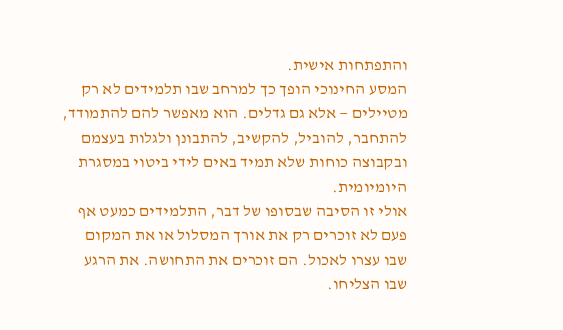והתפתחות אישית.
המסע החינוכי הופך כך למרחב שבו תלמידים לא רק מטיילים — אלא גם גדלים. הוא מאפשר להם להתמודד, להתחבר, להוביל, להקשיב, להתבונן ולגלות בעצמם ובקבוצה כוחות שלא תמיד באים לידי ביטוי במסגרת היומיומית.
אולי זו הסיבה שבסופו של דבר, התלמידים כמעט אף פעם לא זוכרים רק את אורך המסלול או את המקום שבו עצרו לאכול. הם זוכרים את התחושה. את הרגע שבו הצליחו.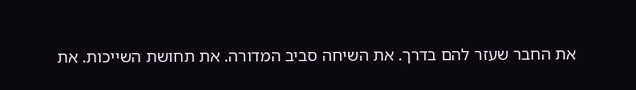את החבר שעזר להם בדרך. את השיחה סביב המדורה. את תחושת השייכות. את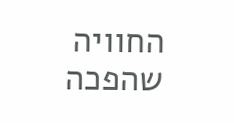החוויה שהפכה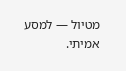מטיול — למסע אמיתי.